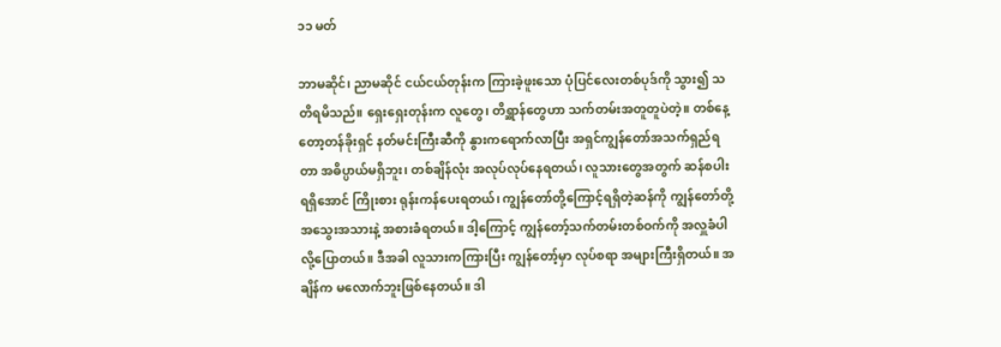၁၁ မတ်

ဘာမဆိုင်၊ ညာမဆိုင် ငယ်ငယ်တုန်းက ကြားခဲ့ဖူးသော ပုံပြင်လေးတစ်ပုဒ်ကို သွား၍ သတိရမိသည်။ ရှေးရှေးတုန်းက လူတွေ၊ တိရ္ဆာန်တွေဟာ သက်တမ်းအတူတူပဲတဲ့။ တစ်နေ့တော့တန်ခိုးရှင် နတ်မင်းကြီးဆီကို နွားကရောက်လာပြီး အရှင်ကျွန်တော်အသက်ရှည်ရတာ အဓိပ္ပာယ်မရှိဘူး၊ တစ်ချိန်လုံး အလုပ်လုပ်နေရတယ်၊ လူသားတွေအတွက် ဆန်စပါး ရရှိအောင် ကြိုးစား ရုန်းကန်ပေးရတယ်၊ ကျွန်တော်တို့ကြောင့်ရရှိတဲ့ဆန်ကို ကျွန်တော်တို့ အသွေးအသားနဲ့ အစားခံရတယ်။ ဒါ့ကြောင့် ကျွန်တော့်သက်တမ်းတစ်ဝက်ကို အလှူခံပါလို့ပြောတယ်။ ဒီအခါ လူသားကကြားပြီး ကျွန်တော့်မှာ လုပ်စရာ အများကြီးရှိတယ်။ အချိန်က မလောက်ဘူးဖြစ်နေတယ်။ ဒါ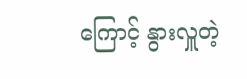ကြောင့် နွားလှူတဲ့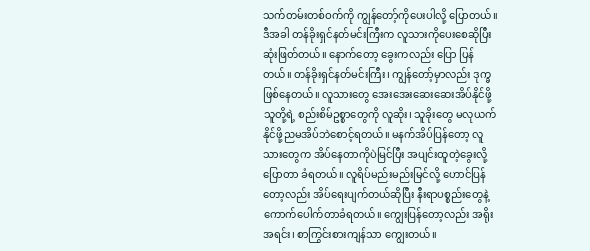သက်တမ်းတစ်ဝက်ကို ကျွန်တော့်ကိုပေးပါလို့ ပြောတယ်။ ဒီအခါ တန်ခိုးရှင်နတ်မင်းကြီးက လူသားကိုပေးစေဆိုပြီး ဆုံးဖြတ်တယ်။ နောက်တော့ ခွေးကလည်း ပြော ပြန်တယ်။ တန်ခိုးရှင်နတ်မင်းကြီး၊ ကျွန်တော့်မှာလည်း ဒုက္ခဖြစ်နေတယ်။ လူသားတွေ အေးအေးဆေးဆေးအိပ်နိုင်ဖို့သူတို့ရဲ့ စည်းစိမ်ဥစ္စာတွေကို လူဆိုး၊ သူခိုးတွေ မလုယက်နိုင်ဖို့ညမအိပ်ဘဲစောင့်ရတယ်။ မနက်အိပ်ပြန်တော့ လူသားတွေက အိပ်နေတာကိုပဲမြင်ပြီး အပျင်းထူတဲ့ခွေးလို့ပြောတာ ခံရတယ်။ လူရိပ်မည်းမည်းမြင်လို့ ဟောင်ပြန်တော့လည်း အိပ်ရေးပျက်တယ်ဆိုပြီး နီးရာပစ္စည်းတွေနဲ့ ကောက်ပေါက်တာခံရတယ်။ ကျွေးပြန်တော့လည်း အရိုးအရင်း၊ စာကြွင်းစားကျန်သာ ကျွေးတယ်။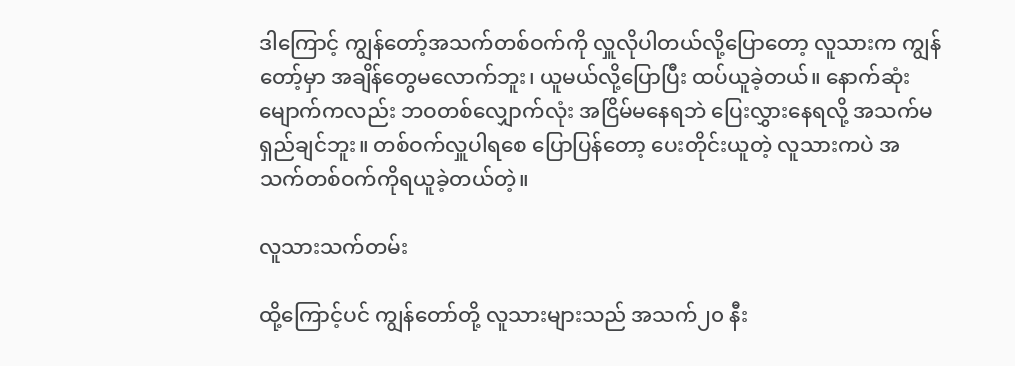ဒါကြောင့် ကျွန်တော့်အသက်တစ်ဝက်ကို လှူလိုပါတယ်လို့ပြောတော့ လူသားက ကျွန်တော့်မှာ အချိန်တွေမလောက်ဘူး၊ ယူမယ်လို့ပြောပြီး ထပ်ယူခဲ့တယ်။ နောက်ဆုံး မျောက်ကလည်း ဘဝတစ်လျှောက်လုံး အငြိမ်မနေရဘဲ ပြေးလွှားနေရလို့ အသက်မရှည်ချင်ဘူး။ တစ်ဝက်လှူပါရစေ ပြောပြန်တော့ ပေးတိုင်းယူတဲ့ လူသားကပဲ အသက်တစ်ဝက်ကိုရယူခဲ့တယ်တဲ့။

လူသားသက်တမ်း

ထို့ကြောင့်ပင် ကျွန်တော်တို့ လူသားများသည် အသက်၂၀ နီး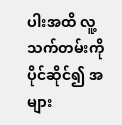ပါးအထိ လူ့သက်တမ်းကို ပိုင်ဆိုင်၍ အများ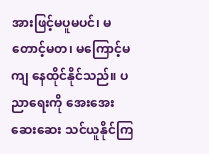အားဖြင့်မပူမပင်၊ မတောင့်မတ၊ မကြောင့်မကျ နေထိုင်နိုင်သည်။ ပညာရေးကို အေးအေးဆေးဆေး သင်ယူနိုင်ကြ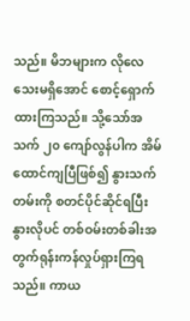သည်။ မိဘများက လိုလေသေးမရှိအောင် စောင့်ရှောက်ထားကြသည်။ သို့သော်အသက် ၂၀ ကျော်လွန်ပါက အိမ်ထောင်ကျပြီဖြစ်၍ နွားသက်တမ်းကို စတင်ပိုင်ဆိုင်ရပြီး နွားလိုပင် တစ်ဝမ်းတစ်ခါးအတွက်ရုန်းကန်လှုပ်ရှားကြရသည်။ ကာယ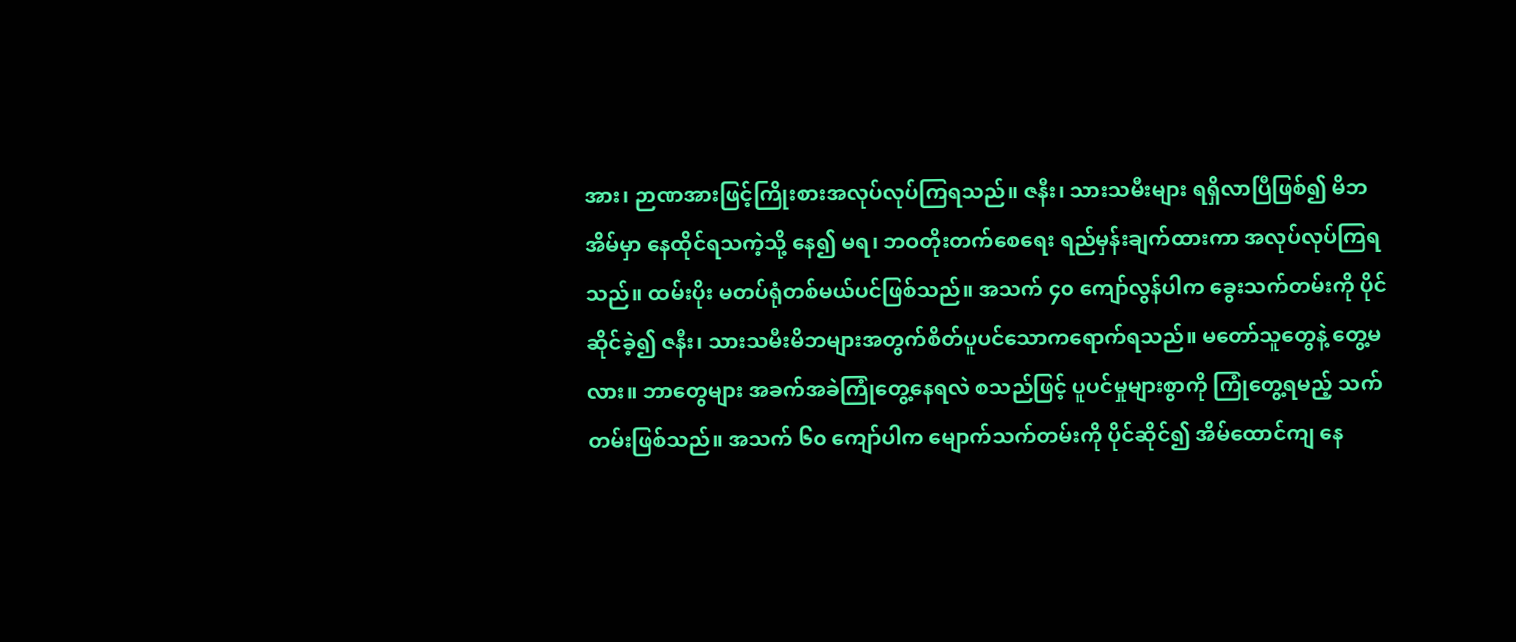အား၊ ဉာဏအားဖြင့်ကြိုးစားအလုပ်လုပ်ကြရသည်။ ဇနီး၊ သားသမီးများ ရရှိလာပြီဖြစ်၍ မိဘအိမ်မှာ နေထိုင်ရသကဲ့သို့ နေ၍ မရ၊ ဘဝတိုးတက်စေရေး ရည်မှန်းချက်ထားကာ အလုပ်လုပ်ကြရသည်။ ထမ်းပိုး မတပ်ရုံတစ်မယ်ပင်ဖြစ်သည်။ အသက် ၄၀ ကျော်လွန်ပါက ခွေးသက်တမ်းကို ပိုင်ဆိုင်ခဲ့၍ ဇနီး၊ သားသမီးမိဘများအတွက်စိတ်ပူပင်သောကရောက်ရသည်။ မတော်သူတွေနဲ့ တွေ့မလား။ ဘာတွေများ အခက်အခဲကြုံတွေ့နေရလဲ စသည်ဖြင့် ပူပင်မှုများစွာကို ကြုံတွေ့ရမည့် သက်တမ်းဖြစ်သည်။ အသက် ၆၀ ကျော်ပါက မျောက်သက်တမ်းကို ပိုင်ဆိုင်၍ အိမ်ထောင်ကျ နေ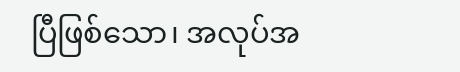ပြီဖြစ်သော၊ အလုပ်အ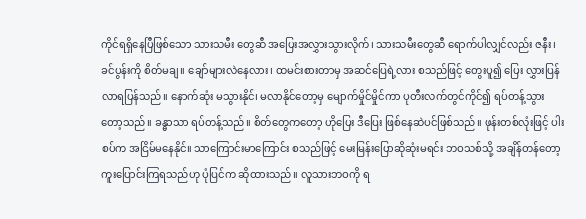ကိုင်ရရှိနေပြီဖြစ်သော သားသမီး တွေဆီ အပြေးအလွှားသွားလိုက်၊ သားသမီးတွေဆီ ရောက်ပါလျှင်လည်း ဇနီး၊ ခင်ပွန်းကို စိတ်မချ။ ချော်များလဲနေလား၊ ထမင်းစားတာမှ အဆင်ပြေရဲ့လား စသည်ဖြင့် တွေးပူ၍ ပြေး လွှားပြန်လာရပြန်သည်။ နောက်ဆုံး မသွားနိုင်၊ မလာနိုင်တော့မှ မျောက်မှိုင်မှိုင်ကာ ပုတီးလက်တွင်ကိုင်၍ ရပ်တန့်သွားတော့သည်။ ခန္ဓာသာ ရပ်တန့်သည်။ စိတ်တွေကတော့ ဟိုပြေး ဒီပြေး ဖြစ်နေဆဲပင်ဖြစ်သည်။ ဖုန်းတစ်လုံးဖြင့် ပါးစပ်က အငြိမ်မနေနိုင်။ သာကြောင်းမာကြောင်း စသည်ဖြင့် မေးမြန်းပြောဆိုဆုံးမရင်း ဘဝသစ်သို့ အချိန်တန်တော့ ကူးပြောင်းကြရသည်ဟု ပုံပြင်က ဆိုထားသည်။ လူသားဘဝကို ရ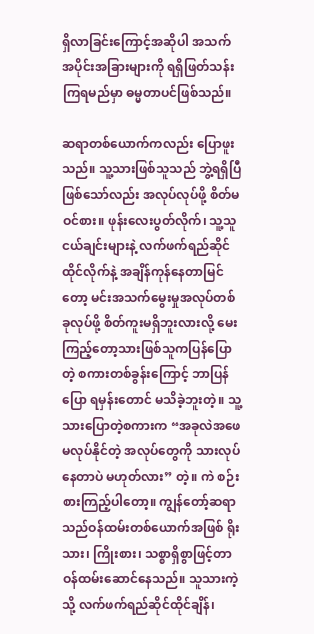ရှိလာခြင်းကြောင့်အဆိုပါ အသက်အပိုင်းအခြားများကို ရရှိဖြတ်သန်းကြရမည်မှာ ဓမ္မတာပင်ဖြစ်သည်။

ဆရာတစ်ယောက်ကလည်း ပြောဖူးသည်။ သူ့သားဖြစ်သူသည် ဘွဲ့ရရှိပြီဖြစ်သော်လည်း အလုပ်လုပ်ဖို့ စိတ်မဝင်စား။ ဖုန်းလေးပွတ်လိုက်၊ သူ့သူငယ်ချင်းများနဲ့ လက်ဖက်ရည်ဆိုင်ထိုင်လိုက်နဲ့ အချိန်ကုန်နေတာမြင်တော့ မင်းအသက်မွေးမှုအလုပ်တစ်ခုလုပ်ဖို့ စိတ်ကူးမရှိဘူးလားလို့ မေးကြည့်တော့သားဖြစ်သူကပြန်ပြောတဲ့ စကားတစ်ခွန်းကြောင့် ဘာပြန်ပြော ရမှန်းတောင် မသိခဲ့ဘူးတဲ့။ သူ့သားပြောတဲ့စကားက “အခုလဲအဖေမလုပ်နိုင်တဲ့ အလုပ်တွေကို သားလုပ်နေတာပဲ မဟုတ်လား” တဲ့။ ကဲ စဉ်းစားကြည့်ပါတော့။ ကျွန်တော့်ဆရာသည်ဝန်ထမ်းတစ်ယောက်အဖြစ် ရိုးသား၊ ကြိုးစား၊ သစ္စာရှိစွာဖြင့်တာဝန်ထမ်းဆောင်နေသည်။ သူသားကဲ့သို့ လက်ဖက်ရည်ဆိုင်ထိုင်ချိန်၊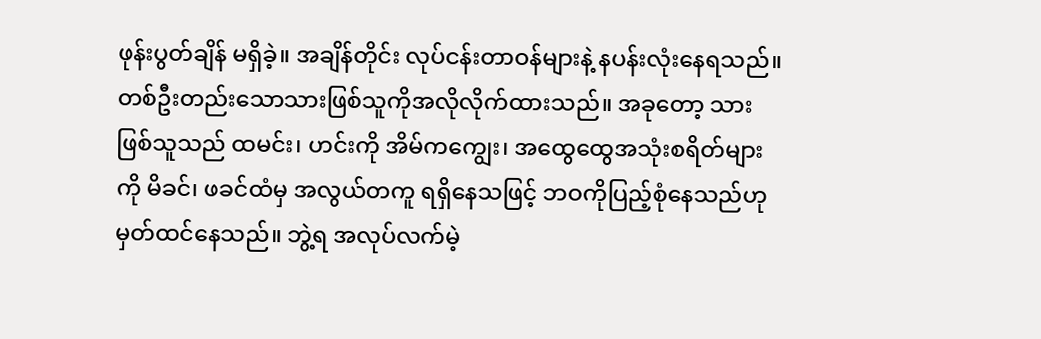ဖုန်းပွတ်ချိန် မရှိခဲ့။ အချိန်တိုင်း လုပ်ငန်းတာဝန်များနဲ့ နပန်းလုံးနေရသည်။ တစ်ဦးတည်းသောသားဖြစ်သူကိုအလိုလိုက်ထားသည်။ အခုတော့ သားဖြစ်သူသည် ထမင်း၊ ဟင်းကို အိမ်ကကျွေး၊ အထွေထွေအသုံးစရိတ်များကို မိခင်၊ ဖခင်ထံမှ အလွယ်တကူ ရရှိနေသဖြင့် ဘဝကိုပြည့်စုံနေသည်ဟု မှတ်ထင်နေသည်။ ဘွဲ့ရ အလုပ်လက်မဲ့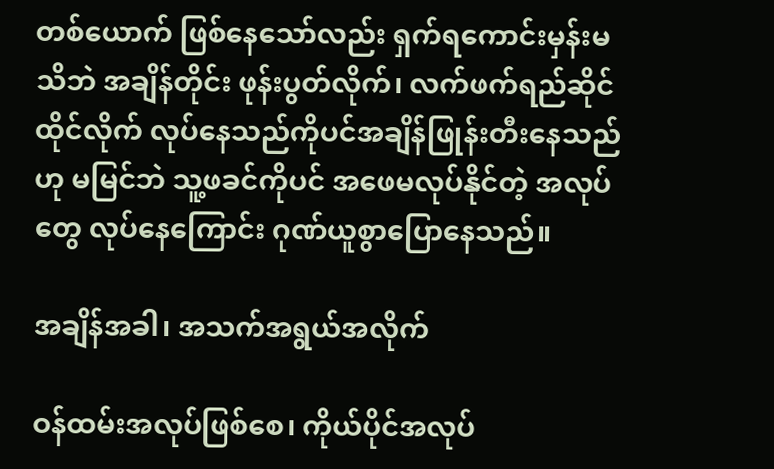တစ်ယောက် ဖြစ်နေသော်လည်း ရှက်ရကောင်းမှန်းမသိဘဲ အချိန်တိုင်း ဖုန်းပွတ်လိုက်၊ လက်ဖက်ရည်ဆိုင်ထိုင်လိုက် လုပ်နေသည်ကိုပင်အချိန်ဖြုန်းတီးနေသည်ဟု မမြင်ဘဲ သူ့ဖခင်ကိုပင် အဖေမလုပ်နိုင်တဲ့ အလုပ်တွေ လုပ်နေကြောင်း ဂုဏ်ယူစွာပြောနေသည်။

အချိန်အခါ၊ အသက်အရွယ်အလိုက်

ဝန်ထမ်းအလုပ်ဖြစ်စေ၊ ကိုယ်ပိုင်အလုပ်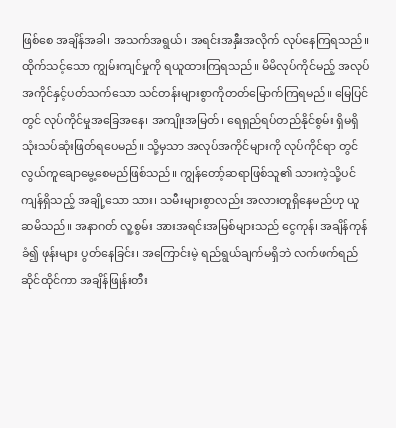ဖြစ်စေ အချိန်အခါ၊ အသက်အရွယ်၊ အရင်းအနှီးအလိုက် လုပ်နေကြရသည်။ ထိုက်သင့်သော ကျွမ်းကျင်မှုကို ရယူထားကြရသည်။ မိမိလုပ်ကိုင်မည့် အလုပ်အကိုင်နှင့်ပတ်သက်သော သင်တန်းများစွာကိုတတ်မြောက်ကြရမည်။ မြေပြင်တွင် လုပ်ကိုင်မှုအခြေအနေ၊ အကျိုးအမြတ်၊ ရေရှည်ရပ်တည်နိုင်စွမ်း ရှိမရှိ သုံးသပ်ဆုံးဖြတ်ရပေမည်။ သို့မှသာ အလုပ်အကိုင်များကို လုပ်ကိုင်ရာ တွင်လွယ်ကူချောမွေ့စေမည်ဖြစ်သည်။ ကျွန်တော့်ဆရာဖြစ်သူ၏ သားကဲ့သို့ပင် ကျန်ရှိသည့် အချို့သော သား၊ သမီးများစွာလည်း အလားတူရှိနေမည်ဟု ယူဆမိသည်။ အနာဂတ် လူ့စွမ်း အားအရင်းအမြစ်များသည် ငွေကုန်၊ အချိန်ကုန်ခံ၍ ဖုန်းများ ပွတ်နေခြင်း၊ အကြောင်းမဲ့ ရည်ရွယ်ချက်မရှိဘဲ လက်ဖက်ရည်ဆိုင်ထိုင်ကာ အချိန်ဖြုန်းတီး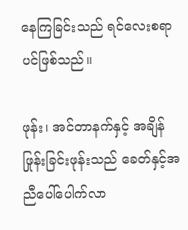နေကြခြင်းသည် ရင်လေးစရာပင်ဖြစ်သည်။

ဖုန်း၊ အင်တာနက်နှင့် အချိန်ဖြုန်းခြင်းဖုန်းသည် ခေတ်နှင့်အညီပေါ်ပေါက်လာ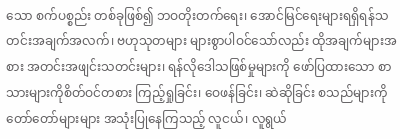သော စက်ပစ္စည်း တစ်ခုဖြစ်၍ ဘဝတိုးတက်ရေး၊ အောင်မြင်ရေးများရရှိရန်သတင်းအချက်အလက်၊ ဗဟုသုတများ များစွာပါဝင်သော်လည်း ထိုအချက်များအစား အတင်းအဖျင်းသတင်းများ၊ ရန်လိုဒေါသဖြစ်မှုများကို ဖော်ပြထားသော စာသားများကိုစိတ်ဝင်တစား ကြည့်ရှုခြင်း၊ ဝေဖန်ခြင်း၊ ဆဲဆိုခြင်း စသည်များကို တော်တော်များများ အသုံးပြုနေကြသည့် လူငယ်၊ လူရွယ်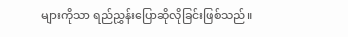များကိုသာ ရည်ညွှန်းပြောဆိုလိုခြင်းဖြစ်သည်။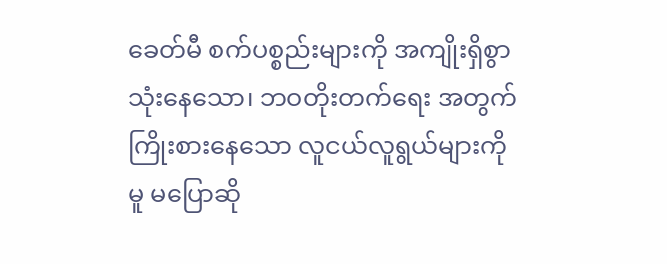ခေတ်မီ စက်ပစ္စည်းများကို အကျိုးရှိစွာ သုံးနေသော၊ ဘဝတိုးတက်ရေး အတွက် ကြိုးစားနေသော လူငယ်လူရွယ်များကိုမူ မပြောဆို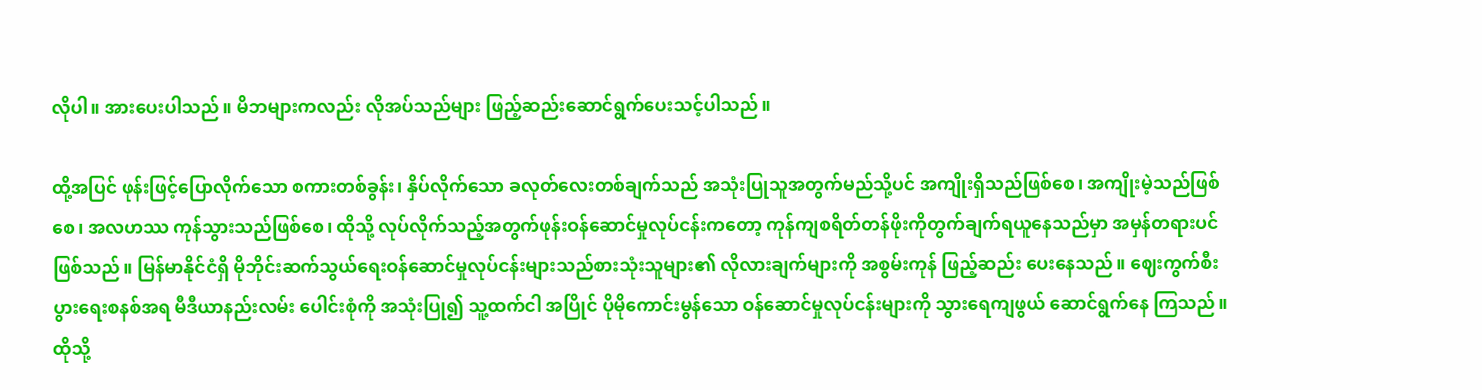လိုပါ။ အားပေးပါသည်။ မိဘများကလည်း လိုအပ်သည်များ ဖြည့်ဆည်းဆောင်ရွက်ပေးသင့်ပါသည်။

ထို့အပြင် ဖုန်းဖြင့်ပြောလိုက်သော စကားတစ်ခွန်း၊ နှိပ်လိုက်သော ခလုတ်လေးတစ်ချက်သည် အသုံးပြုသူအတွက်မည်သို့ပင် အကျိုးရှိသည်ဖြစ်စေ၊ အကျိုးမဲ့သည်ဖြစ်စေ၊ အလဟဿ ကုန်သွားသည်ဖြစ်စေ၊ ထိုသို့ လုပ်လိုက်သည့်အတွက်ဖုန်းဝန်ဆောင်မှုလုပ်ငန်းကတော့ ကုန်ကျစရိတ်တန်ဖိုးကိုတွက်ချက်ရယူနေသည်မှာ အမှန်တရားပင်ဖြစ်သည်။ မြန်မာနိုင်ငံရှိ မိုဘိုင်းဆက်သွယ်ရေးဝန်ဆောင်မှုလုပ်ငန်းများသည်စားသုံးသူများ၏ လိုလားချက်များကို အစွမ်းကုန် ဖြည့်ဆည်း ပေးနေသည်။ ဈေးကွက်စီးပွားရေးစနစ်အရ မီဒီယာနည်းလမ်း ပေါင်းစုံကို အသုံးပြု၍ သူ့ထက်ငါ အပြိုင် ပိုမိုကောင်းမွန်သော ဝန်ဆောင်မှုလုပ်ငန်းများကို သွားရေကျဖွယ် ဆောင်ရွက်နေ ကြသည်။ ထိုသို့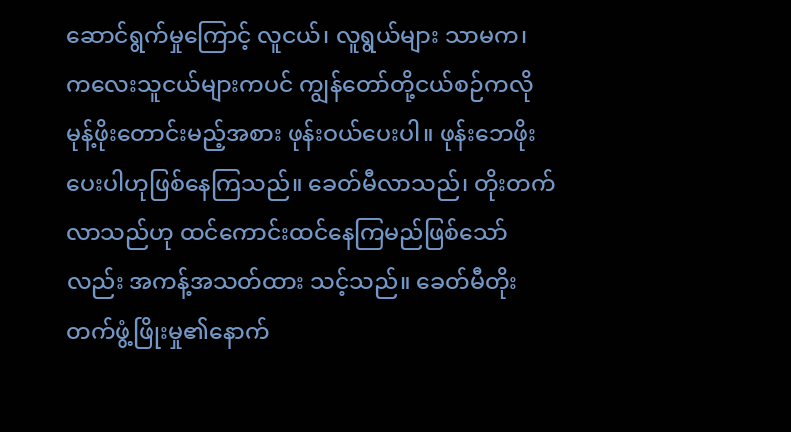ဆောင်ရွက်မှုကြောင့် လူငယ်၊ လူရွယ်များ သာမက၊ ကလေးသူငယ်များကပင် ကျွန်တော်တို့ငယ်စဉ်ကလိုမုန့်ဖိုးတောင်းမည့်အစား ဖုန်းဝယ်ပေးပါ။ ဖုန်းဘေဖိုးပေးပါဟုဖြစ်နေကြသည်။ ခေတ်မီလာသည်၊ တိုးတက်လာသည်ဟု ထင်ကောင်းထင်နေကြမည်ဖြစ်သော်လည်း အကန့်အသတ်ထား သင့်သည်။ ခေတ်မီတိုးတက်ဖွံ့ဖြိုးမှု၏နောက်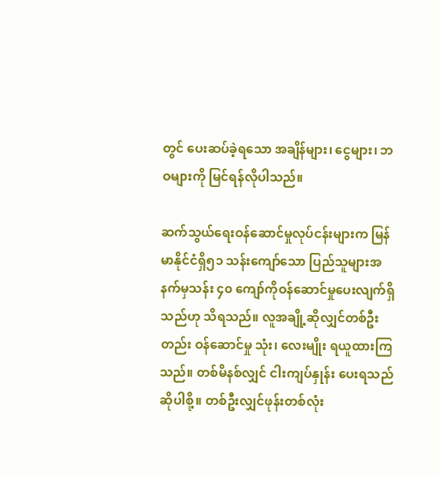တွင် ပေးဆပ်ခဲ့ရသော အချိန်များ၊ ငွေများ၊ ဘဝများကို မြင်ရန်လိုပါသည်။

ဆက်သွယ်ရေးဝန်ဆောင်မှုလုပ်ငန်းများက မြန်မာနိုင်ငံရှိ၅၁ သန်းကျော်သော ပြည်သူများအနက်မှသန်း ၄၀ ကျော်ကိုဝန်ဆောင်မှုပေးလျက်ရှိသည်ဟု သိရသည်။ လူအချို့ဆိုလျှင်တစ်ဦးတည်း ဝန်ဆောင်မှု သုံး၊ လေးမျိုး ရယူထားကြသည်။ တစ်မိနစ်လျှင် ငါးကျပ်နှုန်း ပေးရသည်ဆိုပါစို့။ တစ်ဦးလျှင်ဖုန်းတစ်လုံး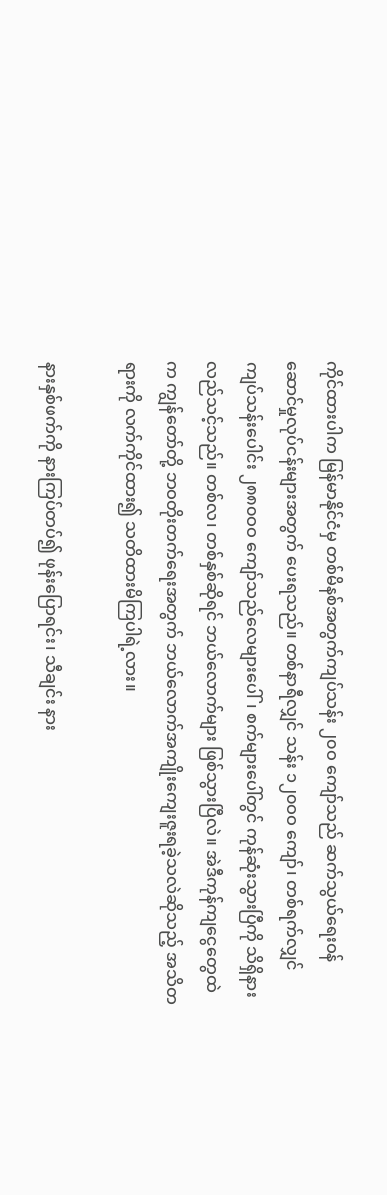ကိုင်ထားပါက မြန်မာနိုင်ငံမှ တစ်မိနစ်အတွက်ကျပ်သန်း ၂၀ဝ ကျော်သည် ဆက်သွယ်ရေးဝန်ဆောင်မှုလုပ်ငန်းများအတွက် ပေးရသည်။ တစ်နာရီလျှင် သန်း ၁၂၀ဝဝ ကျော်၊ တစ်ရက်လျှင် ကျပ်သန်းပေါင်း ၂၈၈၀ဝဝ ကျော်သည်လေများပေါ်၊ စက်များပေါ်တွင် ကုန်ဆုံးသွားပြီကို သိရှိနား လည်သင့်သည်။ တစ်လ၊ တစ်နှစ်ဆိုရင် ဘယ်လောက်များ ဖြစ်သွားပြီလဲ။ အဲဒီကုန်ကျငွေတွေထဲက ကျွန်တော်တို့ ဘဝတိုးတက်ရေးအတွက် ဘယ်လောက်အကျိုးကျေးဇူးရခဲ့သလဲဆိုသည့် အသိတရားကို လက်ကိုင်ထား၍ သတိထားမိကြပါရဲ့လား။

နားနှစ်ဖက်ကို နားကြပ်တပ်၍ ဖုန်းပြောရင်း၊ သီချင်း နား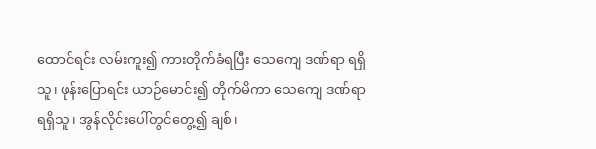ထောင်ရင်း လမ်းကူး၍ ကားတိုက်ခံရပြီး သေကျေ ဒဏ်ရာ ရရှိသူ၊ ဖုန်းပြောရင်း ယာဉ်မောင်း၍ တိုက်မိကာ သေကျေ ဒဏ်ရာရရှိသူ၊ အွန်လိုင်းပေါ်တွင်တွေ့၍ ချစ်၊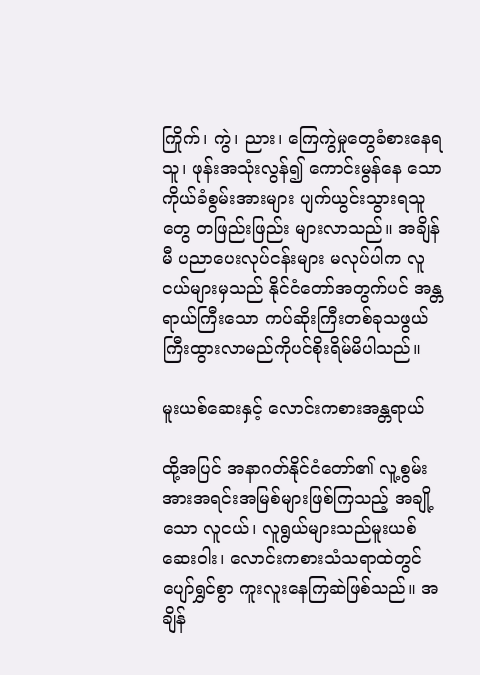ကြိုက်၊ ကွဲ၊ ညား၊ ကြေကွဲမှုတွေခံစားနေရသူ၊ ဖုန်းအသုံးလွန်၍ ကောင်းမွန်နေ သောကိုယ်ခံစွမ်းအားများ ပျက်ယွင်းသွားရသူတွေ တဖြည်းဖြည်း များလာသည်။ အချိန်မီ ပညာပေးလုပ်ငန်းများ မလုပ်ပါက လူငယ်များမှသည် နိုင်ငံတော်အတွက်ပင် အန္တရာယ်ကြီးသော ကပ်ဆိုးကြီးတစ်ခုသဖွယ် ကြီးထွားလာမည်ကိုပင်စိုးရိမ်မိပါသည်။

မူးယစ်ဆေးနှင့် လောင်းကစားအန္တရာယ်

ထို့အပြင် အနာဂတ်နိုင်ငံတော်၏ လူ့စွမ်းအားအရင်းအမြစ်များဖြစ်ကြသည့် အချို့သော လူငယ်၊ လူရွယ်များသည်မူးယစ်ဆေးဝါး၊ လောင်းကစားသံသရာထဲတွင် ပျော်ရွှင်စွာ ကူးလူးနေကြဆဲဖြစ်သည်။ အချိန်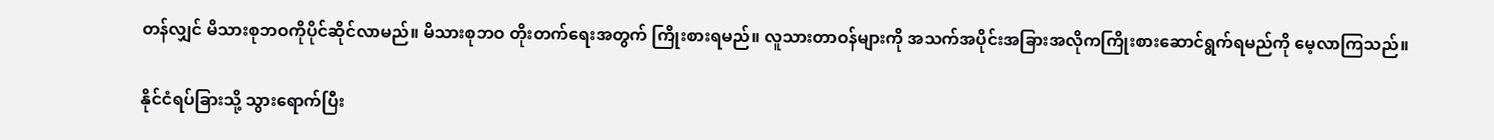တန်လျှင် မိသားစုဘဝကိုပိုင်ဆိုင်လာမည်။ မိသားစုဘဝ တိုးတက်ရေးအတွက် ကြိုးစားရမည်။ လူသားတာဝန်များကို အသက်အပိုင်းအခြားအလိုကကြိုးစားဆောင်ရွက်ရမည်ကို မေ့လာကြသည်။

နိုင်ငံရပ်ခြားသို့ သွားရောက်ပြီး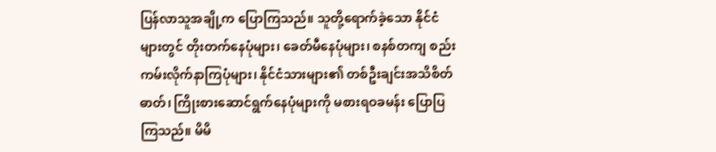ပြန်လာသူအချို့က ပြောကြသည်။ သူတို့ရောက်ခဲ့သော နိုင်ငံများတွင် တိုးတက်နေပုံများ၊ ခေတ်မီနေပုံများ၊ စနစ်တကျ စည်းကမ်းလိုက်နာကြပုံများ၊ နိုင်ငံသားများ၏ တစ်ဦးချင်းအသိစိတ်ဓာတ်၊ ကြိုးစားဆောင်ရွက်နေပုံများကို မစားရဝခမန်း ပြောပြကြသည်။ မိမိ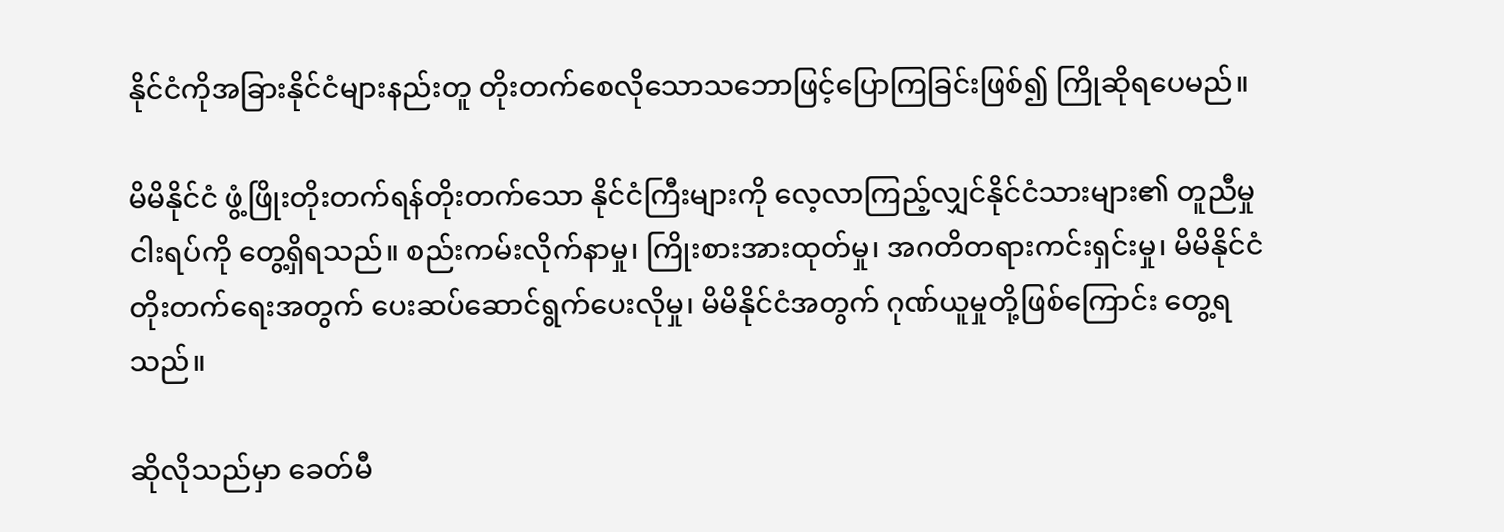နိုင်ငံကိုအခြားနိုင်ငံများနည်းတူ တိုးတက်စေလိုသောသဘောဖြင့်ပြောကြခြင်းဖြစ်၍ ကြိုဆိုရပေမည်။

မိမိနိုင်ငံ ဖွံ့ဖြိုးတိုးတက်ရန်တိုးတက်သော နိုင်ငံကြီးများကို လေ့လာကြည့်လျှင်နိုင်ငံသားများ၏ တူညီမှုငါးရပ်ကို တွေ့ရှိရသည်။ စည်းကမ်းလိုက်နာမှု၊ ကြိုးစားအားထုတ်မှု၊ အဂတိတရားကင်းရှင်းမှု၊ မိမိနိုင်ငံတိုးတက်ရေးအတွက် ပေးဆပ်ဆောင်ရွက်ပေးလိုမှု၊ မိမိနိုင်ငံအတွက် ဂုဏ်ယူမှုတို့ဖြစ်ကြောင်း တွေ့ရသည်။

ဆိုလိုသည်မှာ ခေတ်မီ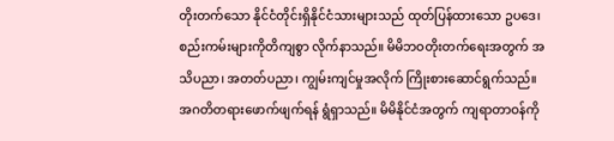တိုးတက်သော နိုင်ငံတိုင်းရှိနိုင်ငံသားများသည် ထုတ်ပြန်ထားသော ဥပဒေ၊ စည်းကမ်းများကိုတိကျစွာ လိုက်နာသည်။ မိမိဘဝတိုးတက်ရေးအတွက် အသိပညာ၊ အတတ်ပညာ၊ ကျွမ်းကျင်မှုအလိုက် ကြိုးစားဆောင်ရွက်သည်။ အဂတိတရားဖောက်ဖျက်ရန် ရွံရှာသည်။ မိမိနိုင်ငံအတွက် ကျရာတာဝန်ကို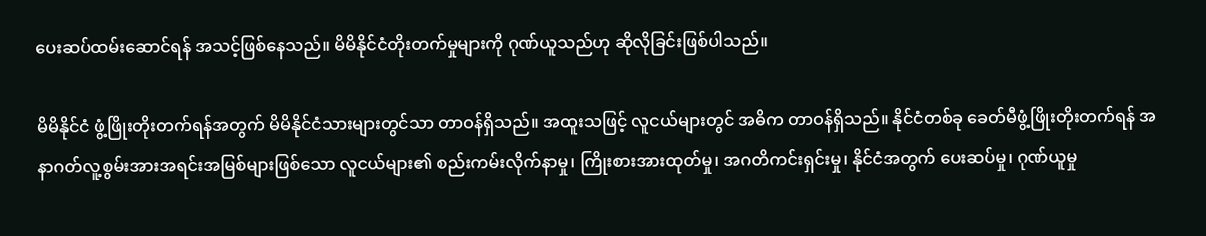ပေးဆပ်ထမ်းဆောင်ရန် အသင့်ဖြစ်နေသည်။ မိမိနိုင်ငံတိုးတက်မှုများကို ဂုဏ်ယူသည်ဟု ဆိုလိုခြင်းဖြစ်ပါသည်။

မိမိနိုင်ငံ ဖွံ့ဖြိုးတိုးတက်ရန်အတွက် မိမိနိုင်ငံသားများတွင်သာ တာဝန်ရှိသည်။ အထူးသဖြင့် လူငယ်များတွင် အဓိက တာဝန်ရှိသည်။ နိုင်ငံတစ်ခု ခေတ်မီဖွံ့ဖြိုးတိုးတက်ရန် အနာဂတ်လူ့စွမ်းအားအရင်းအမြစ်များဖြစ်သော လူငယ်များ၏ စည်းကမ်းလိုက်နာမှု၊ ကြိုးစားအားထုတ်မှု၊ အဂတိကင်းရှင်းမှု၊ နိုင်ငံအတွက် ပေးဆပ်မှု၊ ဂုဏ်ယူမှု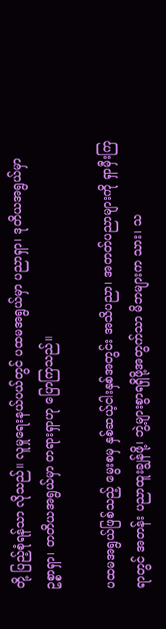တို့ ပြည့်စုံရန်သာ လိုသည်။ လူမှုရေးနယ်ပယ်တွင် ပထမအရွယ်မှာ ပညာရှာ၊ ဒုတိယအရွယ်မှာ ဥစ္စာရှာ၊ တတိယအရွယ်မှာ တရားရှာဟု ပြောကြသည်။

ပထမအရွယ်ဖြစ်သည့် မွေးစမှ နှစ်ဆယ့်ငါးနှစ်အတွင်း အသိပညာ၊ အတတ်ပညာများကို ရှာမှီးကြရာတွင် အတန်း ပညာထူးချွန်ဖို့၊ ဘွဲ့များစွာရရှိဖို့အတွက်သာ မိဘများက သား၊ သ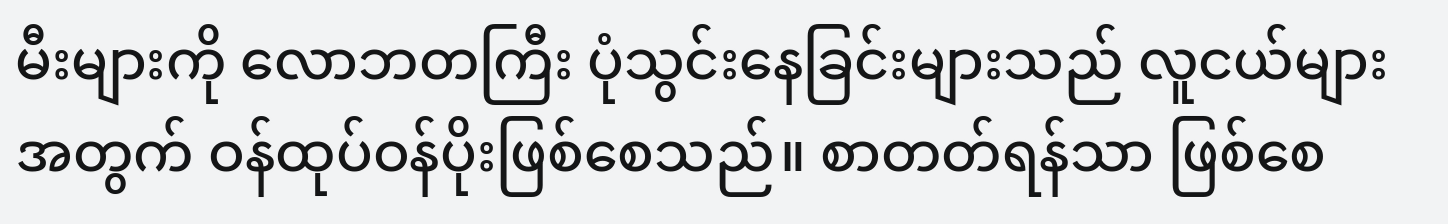မီးများကို လောဘတကြီး ပုံသွင်းနေခြင်းများသည် လူငယ်များအတွက် ဝန်ထုပ်ဝန်ပိုးဖြစ်စေသည်။ စာတတ်ရန်သာ ဖြစ်စေ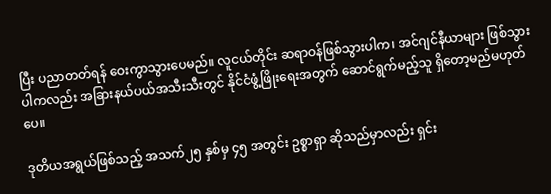ပြီး ပညာတတ်ရန် ဝေးကွာသွားပေမည်။ လူငယ်တိုင်း ဆရာဝန်ဖြစ်သွားပါက၊ အင်ဂျင်နီယာများ ဖြစ်သွားပါကလည်း အခြားနယ်ပယ်အသီးသီးတွင် နိုင်ငံဖွံ့ဖြိုးရေးအတွက် ဆောင်ရွက်မည့်သူ ရှိတော့မည်မဟုတ်ပေ။

ဒုတိယအရွယ်ဖြစ်သည့် အသက်၂၅ နှစ်မှ ၄၅ အတွင်း ဥစ္စာရှာ ဆိုသည်မှာလည်း ရှင်း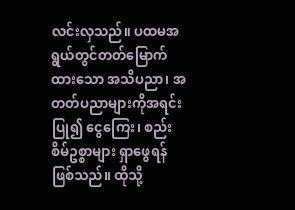လင်းလှသည်။ ပထမအရွယ်တွင်တတ်မြောက်ထားသော အသိပညာ၊ အတတ်ပညာများကိုအရင်းပြု၍ ငွေကြေး၊ စည်းစိမ်ဥစ္စာများ ရှာဖွေရန်ဖြစ်သည်။ ထိုသို့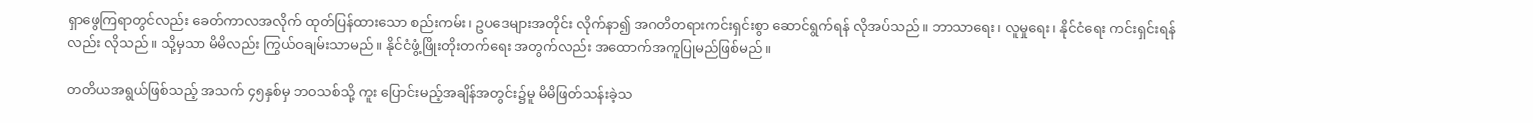ရှာဖွေကြရာတွင်လည်း ခေတ်ကာလအလိုက် ထုတ်ပြန်ထားသော စည်းကမ်း၊ ဥပဒေများအတိုင်း လိုက်နာ၍ အဂတိတရားကင်းရှင်းစွာ ဆောင်ရွက်ရန် လိုအပ်သည်။ ဘာသာရေး၊ လူမှုရေး၊ နိုင်ငံရေး ကင်းရှင်းရန်လည်း လိုသည်။ သို့မှသာ မိမိလည်း ကြွယ်ဝချမ်းသာမည်။ နိုင်ငံဖွံ့ဖြိုးတိုးတက်ရေး အတွက်လည်း အထောက်အကူပြုမည်ဖြစ်မည်။

တတိယအရွယ်ဖြစ်သည့် အသက် ၄၅နှစ်မှ ဘဝသစ်သို့ ကူး ပြောင်းမည့်အချိန်အတွင်း၌မူ မိမိဖြတ်သန်းခဲ့သ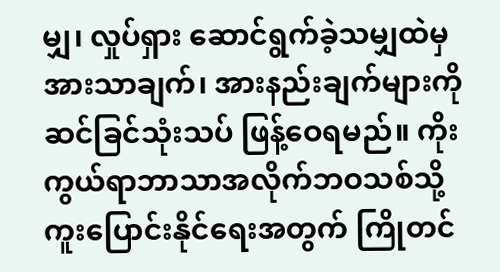မျှ၊ လှုပ်ရှား ဆောင်ရွက်ခဲ့သမျှထဲမှ အားသာချက်၊ အားနည်းချက်များကိုဆင်ခြင်သုံးသပ် ဖြန့်ဝေရမည်။ ကိုးကွယ်ရာဘာသာအလိုက်ဘဝသစ်သို့ ကူးပြောင်းနိုင်ရေးအတွက် ကြိုတင်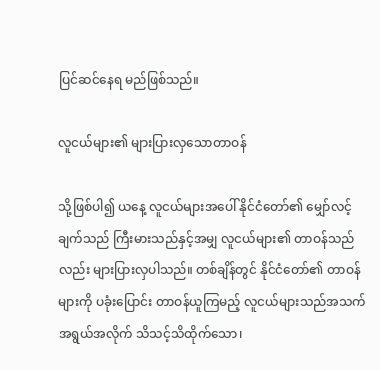ပြင်ဆင်နေရ မည်ဖြစ်သည်။

လူငယ်များ၏ များပြားလှသောတာဝန်

သို့ဖြစ်ပါ၍ ယနေ့ လူငယ်များအပေါ် နိုင်ငံတော်၏ မျှော်လင့်ချက်သည် ကြီးမားသည်နှင့်အမျှ လူငယ်များ၏ တာဝန်သည်လည်း များပြားလှပါသည်။ တစ်ချိန်တွင် နိုင်ငံတော်၏ တာဝန်များကို ပခုံးပြောင်း တာဝန်ယူကြမည့် လူငယ်များသည်အသက်အရွယ်အလိုက် သိသင့်သိထိုက်သော၊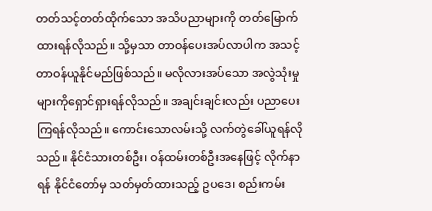တတ်သင့်တတ်ထိုက်သော အသိပညာများကို တတ်မြောက်ထားရန်လိုသည်။ သို့မှသာ တာဝန်ပေးအပ်လာပါက အသင့်တာဝန်ယူနိုင်မည်ဖြစ်သည်။ မလိုလားအပ်သော အလွဲသုံးမှုများကိုရှောင်ရှားရန်လိုသည်။ အချင်းချင်းလည်း ပညာပေးကြရန်လိုသည်။ ကောင်းသောလမ်းသို့ လက်တွဲခေါ်ယူရန်လိုသည်။ နိုင်ငံသားတစ်ဦး၊ ဝန်ထမ်းတစ်ဦးအနေဖြင့် လိုက်နာရန် နိုင်ငံတော်မှ သတ်မှတ်ထားသည့် ဥပဒေ၊ စည်းကမ်း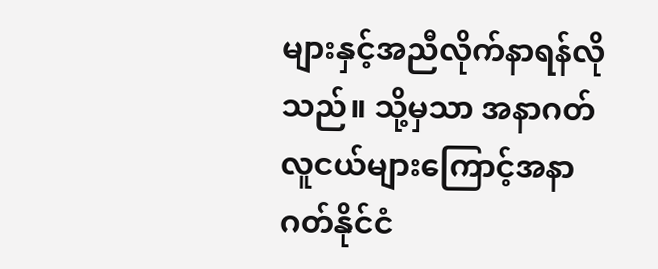များနှင့်အညီလိုက်နာရန်လိုသည်။ သို့မှသာ အနာဂတ်လူငယ်များကြောင့်အနာဂတ်နိုင်ငံ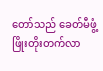တော်သည် ခေတ်မီဖွံ့ဖြိုးတိုးတက်လာ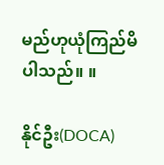မည်ဟုယုံကြည်မိပါသည်။ ။

နိုင်ဦး(DOCA)